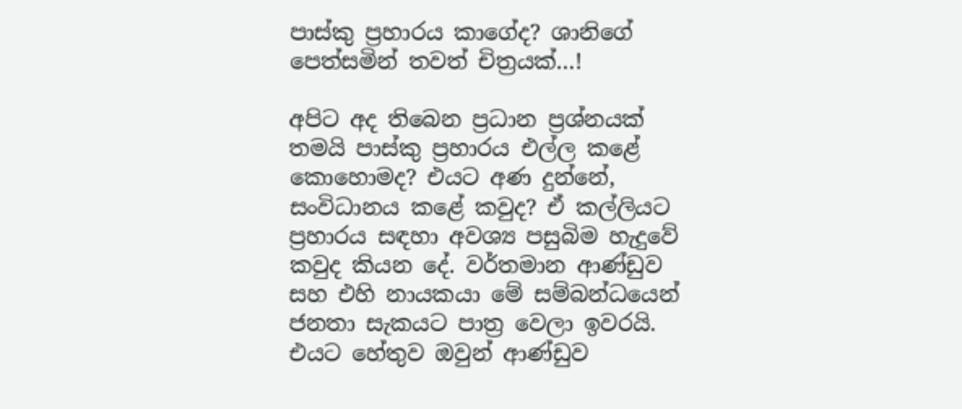පාස්කු ප්‍රහාරය කාගේද? ශානිගේ පෙත්සමින් තවත් චිත්‍රයක්…!

අපිට අද තිබෙන ප්‍රධාන ප්‍රශ්නයක් තමයි පාස්කු ප්‍රහාරය එල්ල කළේ කොහොමද? එයට අණ දුන්නේ, සංවිධානය කළේ කවුද? ඒ කල්ලියට ප්‍රහාරය සඳහා අවශ්‍ය පසුබිම හැදුවේ කවුද කියන දේ. වර්තමාන ආණ්ඩුව සහ එහි නායකයා මේ සම්බන්ධයෙන් ජනතා සැකයට පාත්‍ර වෙලා ඉවරයි. එයට හේතුව ඔවුන් ආණ්ඩුව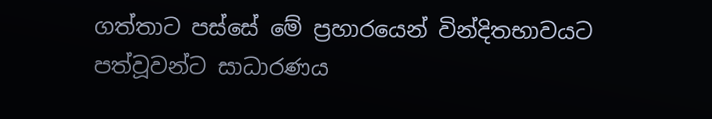ගත්තාට පස්සේ මේ ප්‍රහාරයෙන් වින්දිතභාවයට පත්වූවන්ට සාධාරණය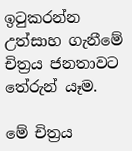ඉටුකරන්න උත්සාහ ගැනීමේ චිත්‍රය ජනතාවට තේරුන් යෑම.

මේ චිත්‍රය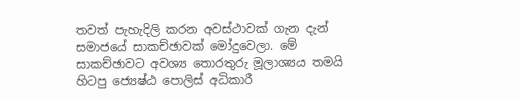තවත් පැහැදිලි කරන අවස්ථාවක් ගැන දැන් සමාජයේ සාකච්ඡාවක් මෝදුවෙලා. මේ සාකච්ඡාවට අවශ්‍ය තොරතුරු මූලාශ්‍යය තමයි හිටපු ජ්‍යෙෂ්ඨ පොලිස් අධිකාරී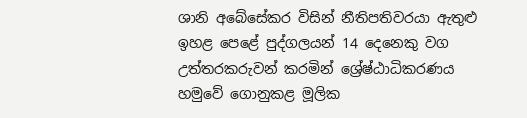ශානි අබේසේකර විසින් නීතිපතිවරයා ඇතුළු ඉහළ පෙළේ පුද්ගලයන් 14 දෙනෙකු වග උත්තරකරුවන් කරමින් ශ්‍රේෂ්ඨාධිකරණය හමුවේ ගොනුකළ මූලික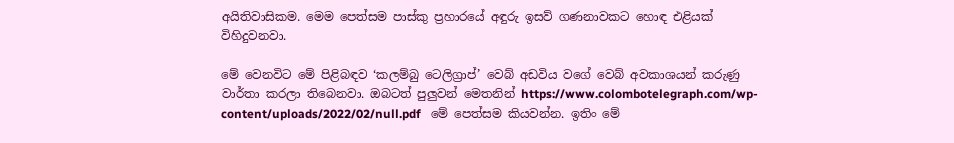අයිතිවාසිකම. මෙම පෙත්සම පාස්කු ප්‍රහාරයේ අඳුරු ඉසව් ගණනාවකට හොඳ එළියක් විහිදුවනවා.

මේ වෙනවිට මේ පිළිබඳව ‘කලම්බු ටෙලිග්‍රාප්’ වෙබ් අඩවිය වගේ වෙබ් අවකාශයන් කරුණු වාර්තා කරලා තිබෙනවා. ඔබටත් පුලුවන් මෙතනින් https://www.colombotelegraph.com/wp-content/uploads/2022/02/null.pdf   මේ පෙත්සම කියවන්න. ඉතිං මේ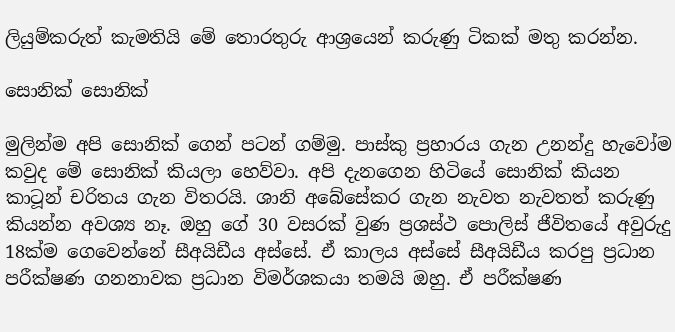ලියුම්කරුත් කැමතියි මේ තොරතුරු ආශ්‍රයෙන් කරුණු ටිකක් මතු කරන්න.

සොනික් සොනික්

මුලින්ම අපි සොනික් ගෙන් පටන් ගම්මු. පාස්කු ප්‍රහාරය ගැන උනන්දු හැවෝම කවුද මේ සොනික් කියලා හෙව්වා. අපි දැනගෙන හිටියේ සොනික් කියන කාටූන් චරිතය ගැන විතරයි. ශානි අබේසේකර ගැන නැවත නැවතත් කරුණු කියන්න අවශ්‍ය නෑ. ඔහු ගේ 30 වසරක් වුණ ප්‍රශස්ථ පොලිස් ජීවිතයේ අවුරුදු 18ක්ම ගෙවෙන්නේ සීඅයිඩීය අස්සේ. ඒ කාලය අස්සේ සීඅයිඩීය කරපු ප්‍රධාන පරීක්ෂණ ගනනාවක ප්‍රධාන විමර්ශකයා තමයි ඔහු. ඒ පරීක්ෂණ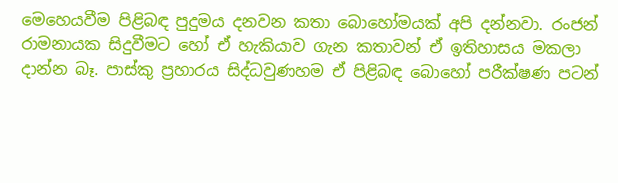මෙහෙයවීම පිළිබඳ පුදුමය දනවන කතා බොහෝමයක් අපි දන්නවා. රංජන් රාමනායක සිදුවීමට හෝ ඒ හැකියාව ගැන කතාවන් ඒ ඉතිහාසය මකලා දාන්න බෑ. පාස්කු ප්‍රහාරය සිද්ධවුණහම ඒ පිළිබඳ බොහෝ පරීක්ෂණ පටන්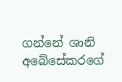ගන්නේ ශානි අබේසේකරගේ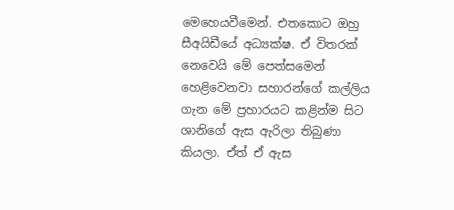මෙහෙයවීමෙන්. එතකොට ඔහු සීඅයිඩීයේ අධ්‍යක්ෂ. ඒ විතරක් නෙවෙයි මේ පෙත්සමෙන් හෙළිවෙනවා සහාරන්ගේ කල්ලිය ගැන මේ ප්‍රහාරයට කළින්ම සිට ශානිගේ ඇස ඇරිලා තිබුණා කියලා. ඒත් ඒ ඇස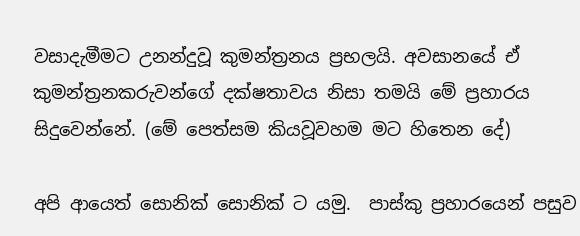වසාදැමීමට උනන්දුවූ කුමන්ත්‍රනය ප්‍රභලයි. අවසානයේ ඒ කුමන්ත්‍රනකරුවන්ගේ දක්ෂතාවය නිසා තමයි මේ ප්‍රහාරය සිදුවෙන්නේ. (මේ පෙත්සම කියවූවහම මට හිතෙන දේ)

අපි ආයෙත් සොනික් සොනික් ට යමු.  පාස්කු ප්‍රහාරයෙන් පසුව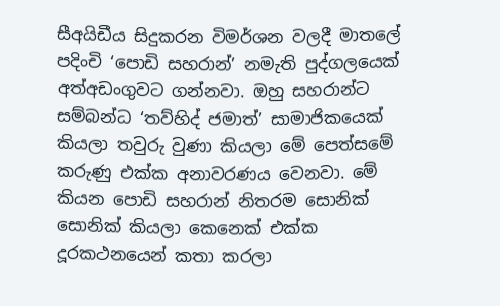සීඅයිඩීය සිදුකරන විමර්ශන වලදී මාතලේ පදිංචි ‘පොඩි සහරාන්’ නමැති පුද්ගලයෙක් අත්අඩංගුවට ගන්නවා. ඔහු සහරාන්ට සම්බන්ධ ‘තව්හිද් ජමාත්’ සාමාජිකයෙක් කියලා තවුරු වුණා කියලා මේ පෙත්සමේ කරුණු එක්ක අනාවරණය වෙනවා. මේ කියන පොඩි සහරාන් නිතරම සොනික් සොනික් කියලා කෙනෙක් එක්ක දූරකථනයෙන් කතා කරලා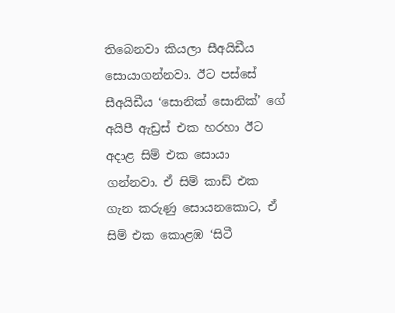තිබෙනවා කියලා සීඅයිඩීය සොයාගන්නවා. ඊට පස්සේ සීඅයිඩීය ‘සොනික් සොනික්’ ගේ අයිපී ඇඩ්‍රස් එක හරහා ඊට අදාළ සිම් එක සොයා ගන්නවා. ඒ සිම් කාඩ් එක ගැන කරුණු සොයනකොට, ඒ සිම් එක කොළඹ ‘සිටී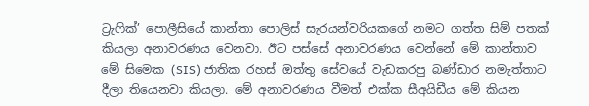ට්‍රැෆික්’ පොලීසියේ කාන්තා පොලිස් සැරයන්වරියකගේ නමට ගත්ත සිම් පතක් කියලා අනාවරණය වෙනවා. ඊට පස්සේ අනාවරණය වෙන්නේ මේ කාන්තාව මේ සිමෙක (SIS) ජාතික රහස් ඔත්තු සේවයේ වැඩකරපු බණ්ඩාර නමැත්තාට දීලා තියෙනවා කියලා. මේ අනාවරණය වීමත් එක්ක සීඅයිඩීය මේ කියන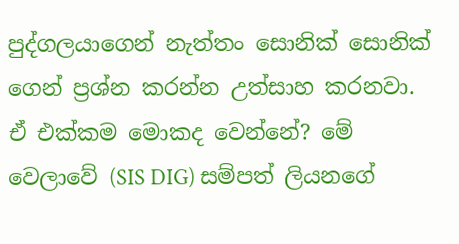පුද්ගලයාගෙන් නැත්තං සොනික් සොනික් ගෙන් ප්‍රශ්න කරන්න උත්සාහ කරනවා. ඒ එක්කම මොකද වෙන්නේ? මේ වෙලාවේ (SIS DIG) සම්පත් ලියනගේ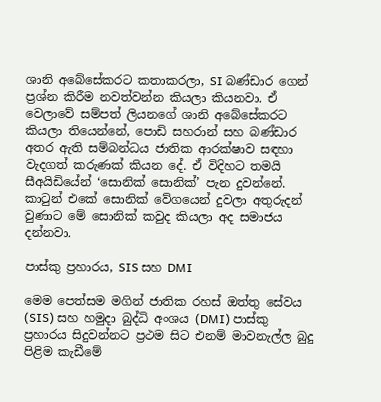ශානි අබේසේකරට කතාකරලා, SI බණ්ඩාර ගෙන් ප්‍රශ්න කිරීම නවත්වන්න කියලා කියනවා. ඒ වෙලාවේ සම්පත් ලියනගේ ශානි අබේසේකරට කියලා තියෙන්නේ, පොඩි සහරාන් සහ බණ්ඩාර අතර ඇති සම්බන්ධය ජාතික ආරක්ෂාව සඳහා වැදගත් කරුණක් කියන දේ. ඒ විදිහට තමයි සීඅයිඩියේන් ‘සොනික් සොනික්’ පැන දුවන්නේ. කාටුන් එකේ සොනික් වේගයෙන් දුවලා අතුරුදන් වුණාට මේ සොනික් කවුද කියලා අද සමාජය දන්නවා.

පාස්කු ප්‍රහාරය, SIS සහ DMI

මෙම පෙත්සම මගින් ජාතික රහස් ඔත්තු සේවය (SIS) සහ හමුදා බුද්ධි අංශය (DMI) පාස්කු ප්‍රහාරය සිදුවන්නට ප්‍රථම සිට එනම් මාවනැල්ල බුදු පිළිම කැඩීමේ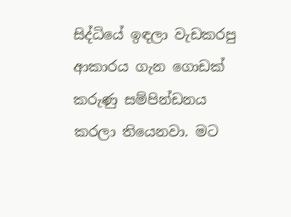සිද්ධියේ ඉඳලා වැඩකරපු ආකාරය ගැන ගොඩක් කරුණු සම්පින්ඩනය කරලා තියෙනවා. මට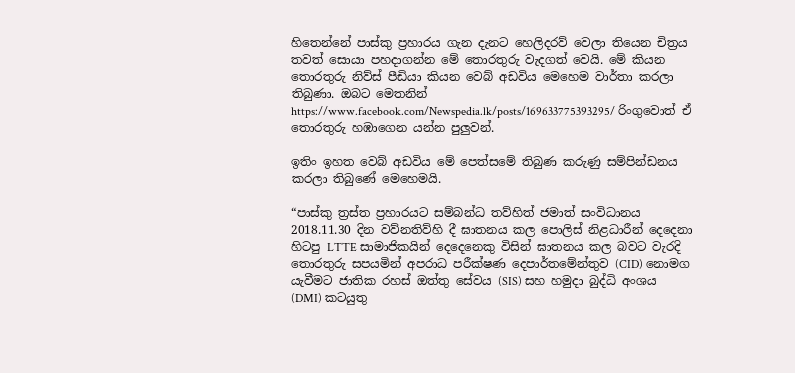හිතෙන්නේ පාස්කු ප්‍රහාරය ගැන දැනට හෙලිදරව් වෙලා තියෙන චිත්‍රය තවත් සොයා පහදාගන්න මේ තොරතුරු වැදගත් වෙයි. මේ කියන තොරතුරු නිව්ස් පීඩියා කියන වෙබ් අඩවිය මෙහෙම වාර්තා කරලා තිබුණා. ඔබට මෙතනින් https://www.facebook.com/Newspedia.lk/posts/169633775393295/ රිංගුවොත් ඒ තොරතුරු හඹාගෙන යන්න පුලුවන්.

ඉතිං ඉහත වෙබ් අඩවිය මේ පෙත්සමේ තිබුණ කරුණු සම්පින්ඩනය කරලා තිබුණේ මෙහෙමයි.

“පාස්කු ත්‍රස්ත ප්‍රහාරයට සම්බන්ධ තව්හිත් ජමාත් සංවිධානය 2018.11.30 දින වව්නතිව්හි දී ඝාතනය කල පොලිස් නිළධාරීන් දෙදෙනා හිටපු LTTE සාමාජිකයින් දෙදෙනෙකු විසින් ඝාතනය කල බවට වැරදි තොරතුරු සපයමින් අපරාධ පරීක්ෂණ දෙපාර්තමේන්තුව (CID) නොමග යැවීමට ජාතික රහස් ඔත්තු සේවය (SIS) සහ හමුදා බුද්ධි අංශය (DMI) කටයුතු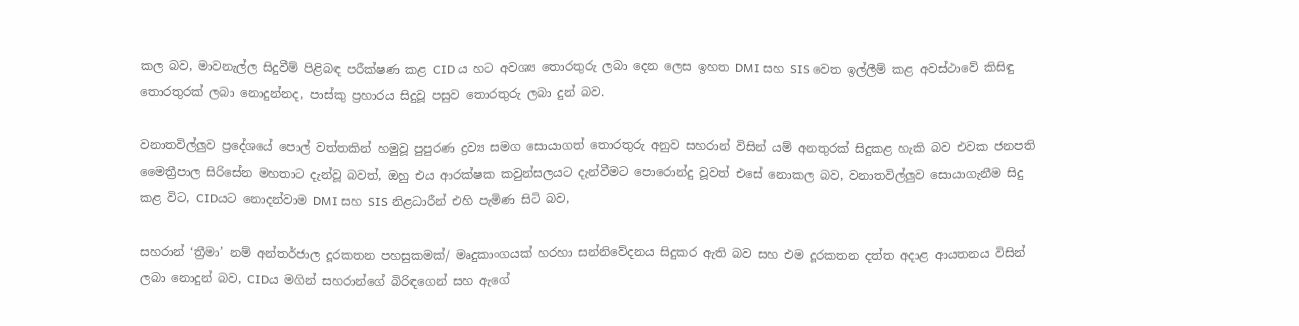කල බව, මාවනැල්ල සිදුවීම් පිළිබඳ පරීක්ෂණ කළ CID ය හට අවශ්‍ය තොරතුරු ලබා දෙන ලෙස ඉහත DMI සහ SIS වෙත ඉල්ලීම් කළ අවස්ථාවේ කිසිඳු තොරතුරක් ලබා නොදුන්නද, පාස්කු ප්‍රහාරය සිදුවූ පසුව තොරතුරු ලබා දුන් බව.

වනාතවිල්ලුව ප්‍රදේශයේ පොල් වත්තකින් හමුවූ පුපුරණ ද්‍රව්‍ය සමග සොයාගත් තොරතුරු අනුව සහරාන් විසින් යම් අනතුරක් සිදුකළ හැකි බව එවක ජනපති මෛත්‍රීපාල සිරිසේන මහතාට දැන්වූ බවත්, ඔහු එය ආරක්ෂක කවුන්සලයට දැන්වීමට පොරොන්දු වූවත් එසේ නොකල බව, වනාතවිල්ලුව සොයාගැනීම සිදු කළ විට, CIDයට නොදන්වාම DMI සහ SIS නිළධාරීන් එහි පැමිණ සිටි බව,

සහරාන් ‘ත්‍රීමා’ නම් අන්තර්ජාල දූරකතන පහසුකමක්/ මෘදුකාංගයක් හරහා සන්නිවේදනය සිදුකර ඇති බව සහ එම දූරකතන දත්ත අදාළ ආයතනය විසින් ලබා නොදුන් බව, CIDය මගින් සහරාන්ගේ බිරිඳගෙන් සහ ඇගේ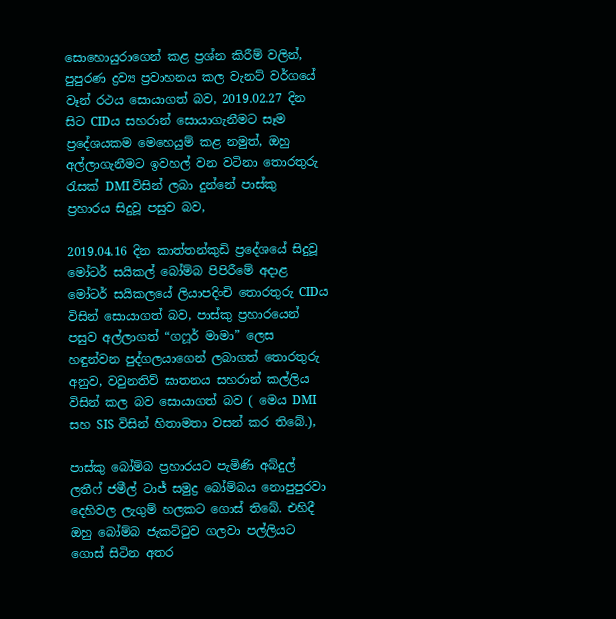සොහොයුරාගෙන් කළ ප්‍රශ්න කිරීම් වලින්, පුපුරණ ද්‍රව්‍ය ප්‍රවාහනය කල වැනට් වර්ගයේ වෑන් රථය සොයාගත් බව, 2019.02.27 දින සිට CIDය සහරාන් සොයාගැනීමට සෑම ප්‍රදේශයකම මෙහෙයුම් කළ නමුත්, ඔහු අල්ලාගැනීමට ඉවහල් වන වටිනා තොරතුරු රැසක් DMI විසින් ලබා දුන්නේ පාස්කු ප්‍රහාරය සිදුවූ පසුව බව,

2019.04.16 දින කාත්තන්කුඩි ප්‍රදේශයේ සිදුවූ මෝටර් සයිකල් බෝම්බ පිපිරීමේ අදාළ මෝටර් සයිකලයේ ලියාපදිංචි තොරතුරු CIDය විසින් සොයාගත් බව, පාස්කු ප්‍රහාරයෙන් පසුව අල්ලාගත් “ගෆූර් මාමා” ලෙස හඳුන්වන පුද්ගලයාගෙන් ලබාගත් තොරතුරු අනුව, වවුනතිව් ඝාතනය සහරාන් කල්ලිය විසින් කල බව සොයාගත් බව ( මෙය DMI සහ SIS විසින් හිතාමතා වසන් කර තිබේ.),

පාස්කු බෝම්බ ප්‍රහාරයට පැමිණි අබ්දුල් ලතීෆ් ජමීල් ටාජ් සමුද්‍ර බෝම්බය නොපුපුරවා දෙහිවල ලැගුම් හලකට ගොස් තිබේ. එහිදී ඔහු බෝම්බ ජැකට්ටුව ගලවා පල්ලියට ගොස් සිටින අතර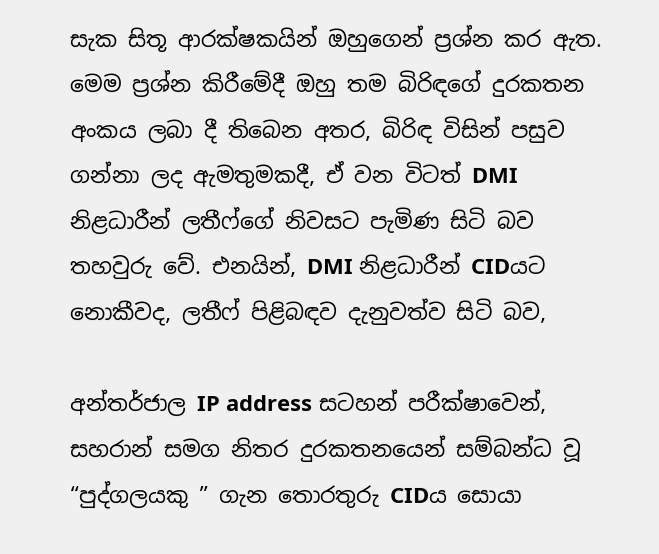සැක සිතූ ආරක්ෂකයින් ඔහුගෙන් ප්‍රශ්න කර ඇත. මෙම ප්‍රශ්න කිරීමේදී ඔහු තම බිරිඳගේ දුරකතන අංකය ලබා දී තිබෙන අතර, බිරිඳ විසින් පසුව ගන්නා ලද ඇමතුමකදී, ඒ වන විටත් DMI නිළධාරීන් ලතීෆ්ගේ නිවසට පැමිණ සිටි බව තහවුරු වේ. එනයින්, DMI නිළධාරීන් CIDයට නොකීවද, ලතීෆ් පිළිබඳව දැනුවත්ව සිටි බව,

අන්තර්ජාල IP address සටහන් පරීක්ෂාවෙන්, සහරාන් සමග නිතර දුරකතනයෙන් සම්බන්ධ වූ “පුද්ගලයකු ” ගැන තොරතුරු CIDය සොයා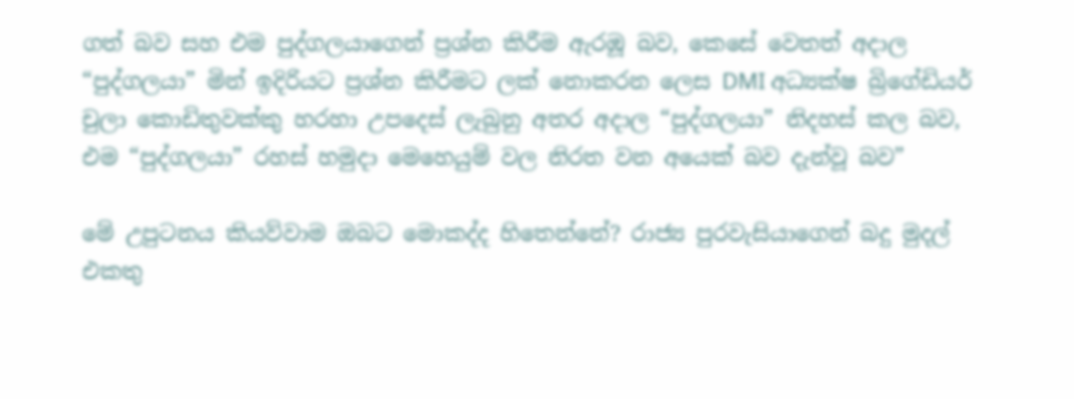ගත් බව සහ එම පුද්ගලයාගෙන් ප්‍රශ්න කිරීම ඇරඹූ බව, කෙසේ වෙතත් අදාල “පුද්ගලයා” මින් ඉදිරියට ප්‍රශ්න කිරීමට ලක් නොකරන ලෙස DMI අධ්‍යක්ෂ බ්‍රිගේඩියර් චුලා කොඩිතුවක්කු හරහා උපදෙස් ලැබුනු අතර අදාල “පුද්ගලයා” නිදහස් කල බව, එම “පුද්ගලයා” රහස් හමුදා මෙහෙයුම් වල නිරත වන අයෙක් බව දැන්වූ බව”

මේ උපුටනය කියව්වාම ඔබට මොකද්ද හිතෙන්නේ? රාජ්‍ය පුරවැසියාගෙන් බදු මුදල් එකතු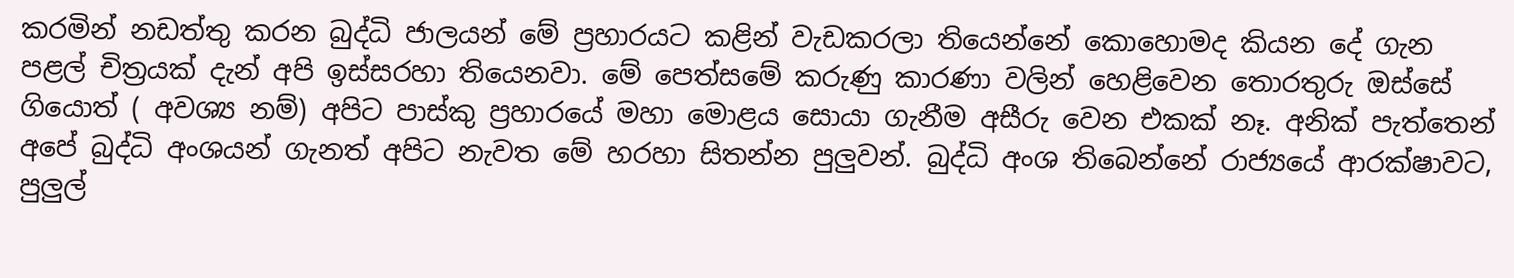කරමින් නඩත්තු කරන බුද්ධි ජාලයන් මේ ප්‍රහාරයට කළින් වැඩකරලා තියෙන්නේ කොහොමද කියන දේ ගැන පළල් චිත්‍රයක් දැන් අපි ඉස්සරහා තියෙනවා. මේ පෙත්සමේ කරුණු කාරණා වලින් හෙළිවෙන තොරතුරු ඔස්සේ ගියොත් ( අවශ්‍ය නම්) අපිට පාස්කු ප්‍රහාරයේ මහා මොළය සොයා ගැනීම අසීරු වෙන එකක් නෑ. අනික් පැත්තෙන් අපේ බුද්ධි අංශයන් ගැනත් අපිට නැවත මේ හරහා සිතන්න පුලුවන්. බුද්ධි අංශ තිබෙන්නේ රාජ්‍යයේ ආරක්ෂාවට, පුලුල්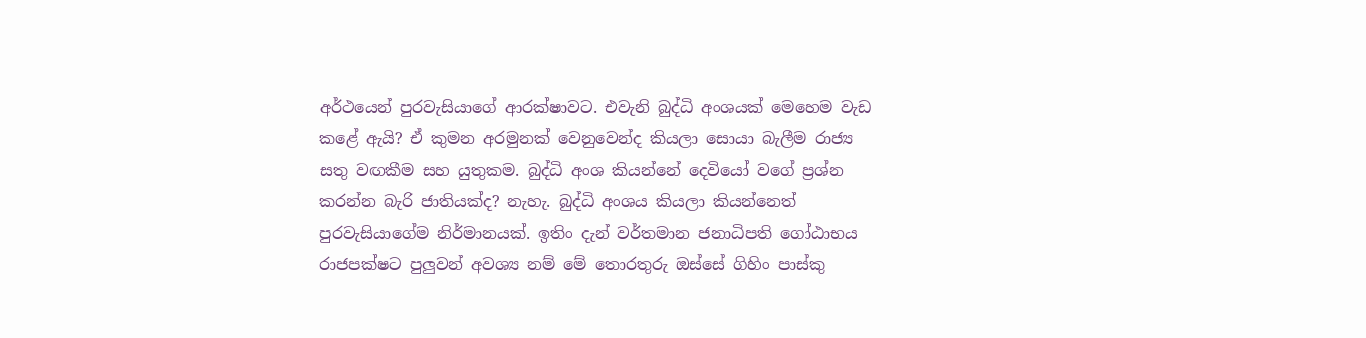අර්ථයෙන් පුරවැසියාගේ ආරක්ෂාවට. එවැනි බුද්ධි අංශයක් මෙහෙම වැඩ කළේ ඇයි? ඒ කුමන අරමුනක් වෙනුවෙන්ද කියලා සොයා බැලීම රාජ්‍ය සතු වඟකීම සහ යුතුකම. බුද්ධි අංශ කියන්නේ දෙවියෝ වගේ ප්‍රශ්න කරන්න බැරි ජාතියක්ද? නැහැ. බුද්ධි අංශය කියලා කියන්නෙත් පුරවැසියාගේම නිර්මානයක්. ඉතිං දැන් වර්තමාන ජනාධිපති ගෝඨාභය රාජපක්ෂට පුලුවන් අවශ්‍ය නම් මේ තොරතුරු ඔස්සේ ගිහිං පාස්කු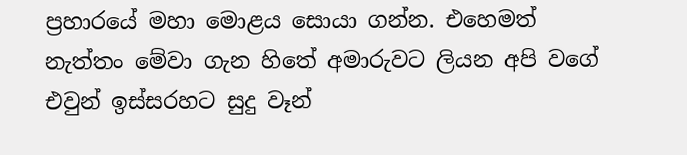ප්‍රහාරයේ මහා මොළය සොයා ගන්න. එහෙමත් නැත්තං මේවා ගැන හිතේ අමාරුවට ලියන අපි වගේ එවුන් ඉස්සරහට සුදු වෑන්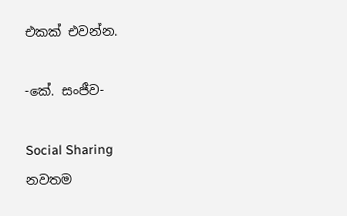එකක් එවන්න.

-කේ. සංජීව-

Social Sharing
නවතම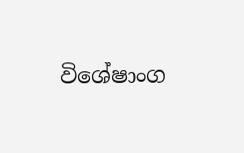විශේෂාංග